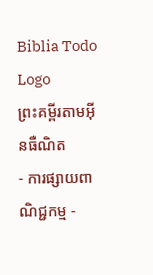Biblia Todo Logo
ព្រះគម្ពីរតាមអ៊ីនធឺណិត
- ការផ្សាយពាណិជ្ជកម្ម -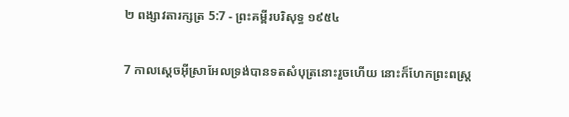២ ពង្សាវ‌តារ‌ក្សត្រ 5:7 - ព្រះគម្ពីរបរិសុទ្ធ ១៩៥៤

7 កាលស្តេចអ៊ីស្រាអែលទ្រង់បានទតសំបុត្រនោះរួចហើយ នោះក៏ហែកព្រះ‌ពស្ត្រ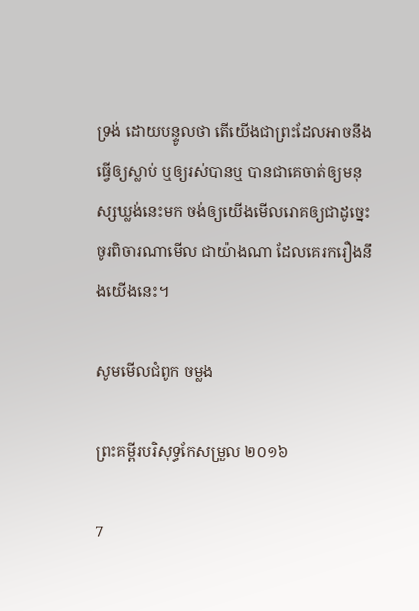ទ្រង់ ដោយបន្ទូលថា តើយើងជាព្រះដែលអាចនឹងធ្វើឲ្យស្លាប់ ឬឲ្យរស់បានឬ បានជាគេចាត់ឲ្យមនុស្សឃ្លង់នេះមក ចង់ឲ្យយើងមើលរោគឲ្យជាដូច្នេះ ចូរពិចារណាមើល ជាយ៉ាងណា ដែលគេរករឿងនឹងយើងនេះ។

សូមមើលជំពូក ចម្លង

ព្រះគម្ពីរបរិសុទ្ធកែសម្រួល ២០១៦

7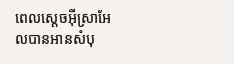ពេលស្តេចអ៊ីស្រា‌អែលបានអានសំបុ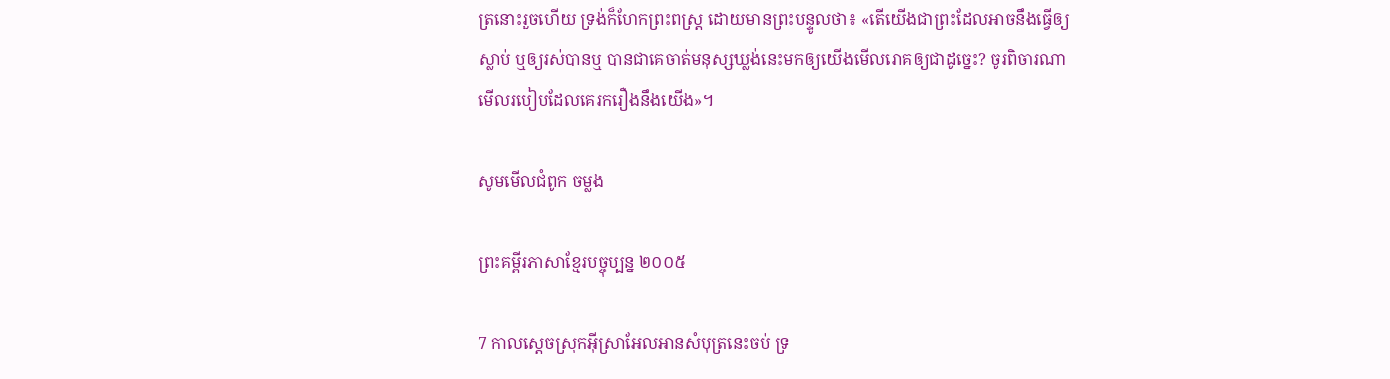ត្រនោះរួចហើយ ទ្រង់ក៏ហែកព្រះ‌ពស្ត្រ ដោយមានព្រះ‌បន្ទូលថា៖ «តើយើងជាព្រះដែលអាចនឹងធ្វើឲ្យស្លាប់ ឬឲ្យរស់បានឬ បានជាគេចាត់មនុស្សឃ្លង់នេះមកឲ្យយើងមើលរោគឲ្យជាដូច្នេះ? ចូរពិចារ‌ណាមើលរបៀបដែលគេរករឿងនឹងយើង»។

សូមមើលជំពូក ចម្លង

ព្រះគម្ពីរភាសាខ្មែរបច្ចុប្បន្ន ២០០៥

7 កាលស្ដេចស្រុកអ៊ីស្រា‌អែលអានសំបុត្រនេះចប់ ទ្រ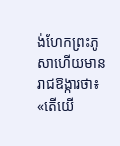ង់ហែកព្រះ‌ភូសាហើយមានរាជ‌ឱង្ការថា៖ «តើយើ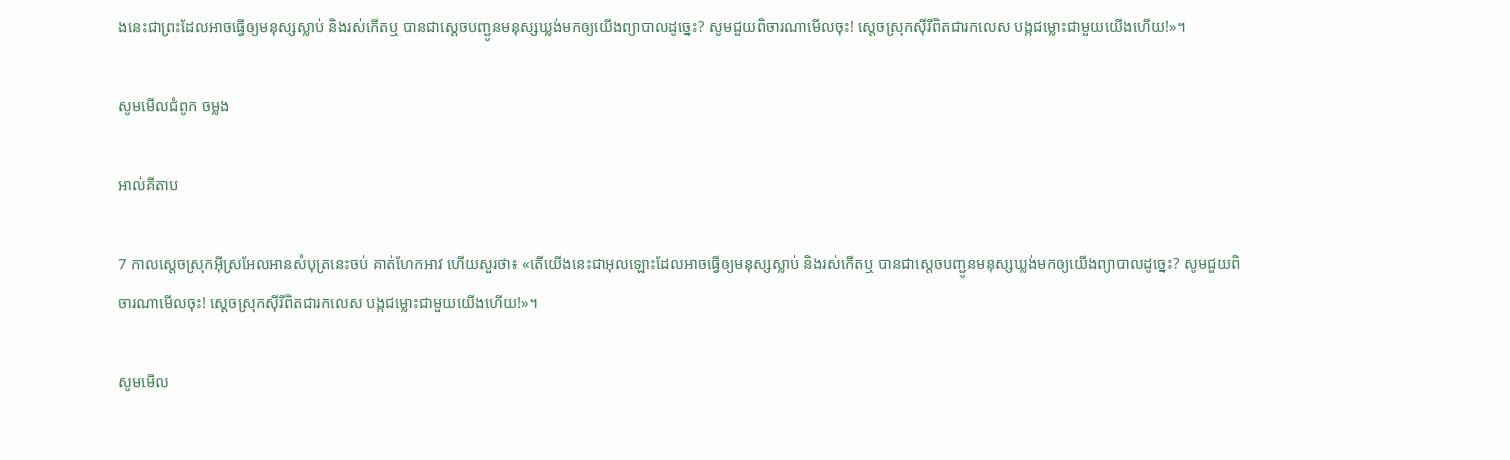ងនេះជាព្រះដែលអាចធ្វើឲ្យមនុស្សស្លាប់ និងរស់កើតឬ បានជាស្ដេចបញ្ជូនមនុស្សឃ្លង់មកឲ្យយើងព្យាបាលដូច្នេះ? សូមជួយពិចារណាមើលចុះ! ស្ដេចស្រុកស៊ីរីពិតជារកលេស បង្កជម្លោះជាមួយយើងហើយ!»។

សូមមើលជំពូក ចម្លង

អាល់គីតាប

7 កាលស្តេចស្រុកអ៊ីស្រ‌អែលអានសំបុត្រនេះចប់ គាត់ហែកអាវ ហើយសួរថា៖ «តើយើងនេះជាអុលឡោះដែលអាចធ្វើឲ្យមនុស្សស្លាប់ និងរស់កើតឬ បានជាស្តេចបញ្ជូនមនុស្សឃ្លង់មកឲ្យយើងព្យាបាលដូច្នេះ? សូមជួយពិចារណាមើលចុះ! ស្តេចស្រុកស៊ីរីពិតជារកលេស បង្កជម្លោះជាមួយយើងហើយ!»។

សូមមើល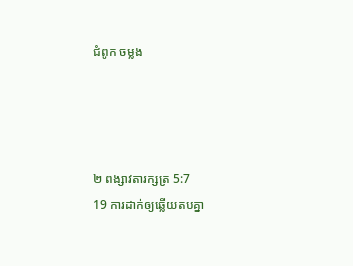ជំពូក ចម្លង




២ ពង្សាវ‌តារ‌ក្សត្រ 5:7
19 ការដាក់ឲ្យឆ្លើយតបគ្នា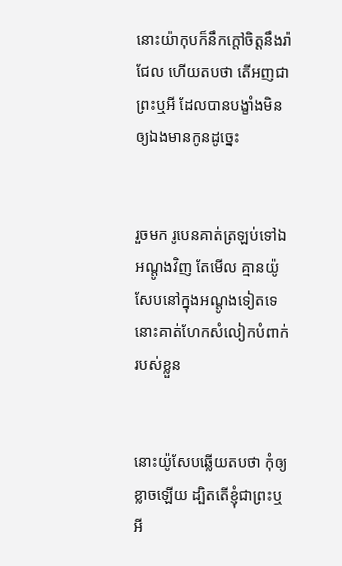នោះយ៉ាកុបក៏នឹកក្តៅចិត្តនឹងរ៉ាជែល ហើយតបថា តើអញជាព្រះឬអី ដែលបានបង្ខាំងមិនឲ្យឯងមានកូនដូច្នេះ


រួចមក រូបេនគាត់ត្រឡប់ទៅឯអណ្តូងវិញ តែមើល គ្មានយ៉ូសែបនៅក្នុងអណ្តូងទៀតទេ នោះគាត់ហែកសំលៀក‌បំពាក់របស់ខ្លួន


នោះយ៉ូសែបឆ្លើយតបថា កុំឲ្យខ្លាចឡើយ ដ្បិតតើខ្ញុំជាព្រះឬអី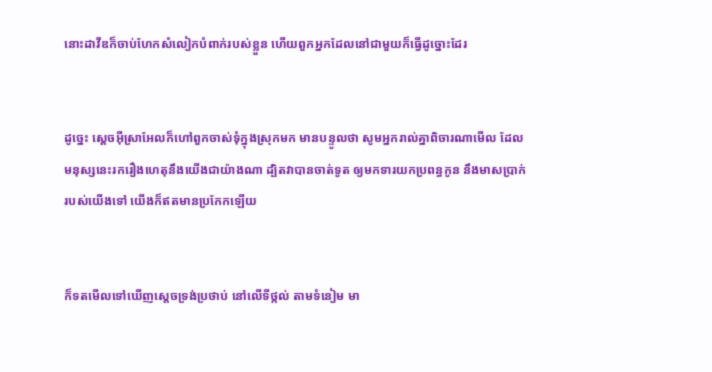នោះដាវីឌក៏ចាប់ហែកសំលៀក‌បំពាក់របស់ខ្លួន ហើយពួកអ្នកដែលនៅជាមួយក៏ធ្វើដូច្នោះដែរ


ដូច្នេះ ស្តេចអ៊ីស្រាអែលក៏ហៅពួកចាស់‌ទុំក្នុងស្រុកមក មានបន្ទូលថា សូមអ្នករាល់គ្នាពិចារណាមើល ដែលមនុស្សនេះរករឿងហេតុនឹងយើងជាយ៉ាងណា ដ្បិតវាបានចាត់ទូត ឲ្យមកទារយកប្រពន្ធកូន នឹងមាសប្រាក់របស់យើងទៅ យើងក៏ឥតមានប្រកែកឡើយ


ក៏ទតមើលទៅឃើញស្តេចទ្រង់ប្រថាប់ នៅលើទីថ្កល់ តាមទំនៀម មា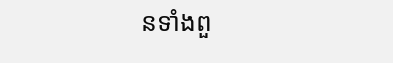នទាំងពួ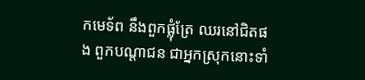កមេ‌ទ័ព នឹងពួកផ្លុំត្រែ ឈរនៅជិតផង ពួកបណ្តាជន ជាអ្នកស្រុកនោះទាំ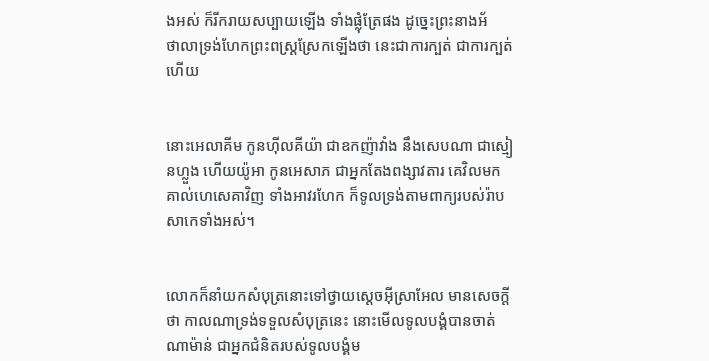ងអស់ ក៏រីក‌រាយសប្បាយឡើង ទាំងផ្លុំត្រែផង ដូច្នេះព្រះ‌នាងអ័ថា‌លាទ្រង់ហែកព្រះ‌ពស្រ្តស្រែកឡើងថា នេះជាការក្បត់ ជាការក្បត់ហើយ


នោះអេលា‌គីម កូនហ៊ីល‌គីយ៉ា ជាឧកញ៉ាវាំង នឹងសេបណា ជាស្មៀនហ្លួង ហើយយ៉ូអា កូនអេសាភ ជាអ្នកតែងពង្សាវតារ គេវិលមកគាល់ហេសេគាវិញ ទាំងអាវរហែក ក៏ទូលទ្រង់តាមពាក្យរបស់រ៉ាបសាកេទាំងអស់។


លោកក៏នាំយកសំបុត្រនោះទៅថ្វាយស្តេចអ៊ីស្រាអែល មានសេចក្ដីថា កាលណាទ្រង់ទទួលសំបុត្រនេះ នោះមើលទូលបង្គំបានចាត់ណាម៉ាន់ ជាអ្នកជំនិតរបស់ទូលបង្គំម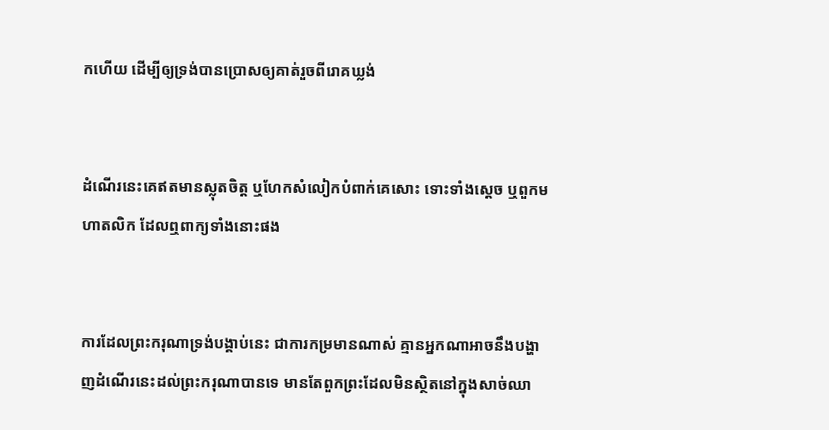កហើយ ដើម្បីឲ្យទ្រង់បានប្រោសឲ្យគាត់រួចពីរោគឃ្លង់


ដំណើរនេះគេឥតមានស្លុតចិត្ត ឬហែកសំលៀក‌បំពាក់គេសោះ ទោះទាំងស្តេច ឬពួកមហា‌តលិក ដែលឮពាក្យទាំងនោះផង


ការដែលព្រះ‌ករុណាទ្រង់បង្គាប់នេះ ជាការកម្រមានណាស់ គ្មានអ្នកណាអាចនឹងបង្ហាញដំណើរនេះដល់ព្រះ‌ករុណាបានទេ មានតែពួកព្រះដែលមិនស្ថិតនៅក្នុងសាច់ឈា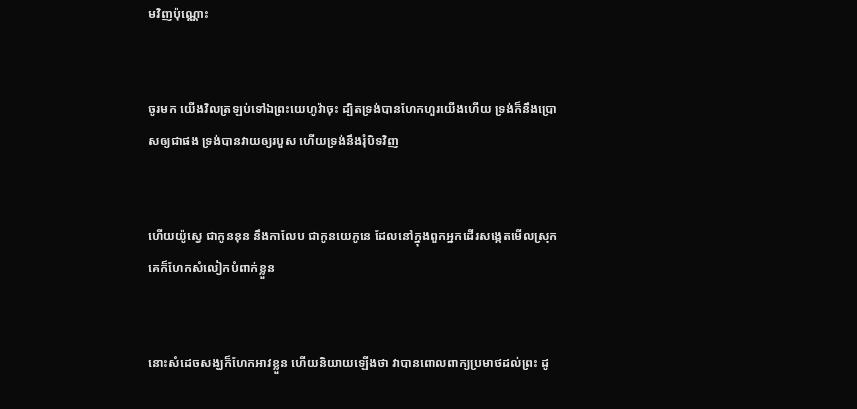មវិញប៉ុណ្ណោះ


ចូរមក យើងវិលត្រឡប់ទៅឯព្រះ‌យេហូវ៉ាចុះ ដ្បិតទ្រង់បានហែក‌ហួរយើងហើយ ទ្រង់ក៏នឹងប្រោសឲ្យជាផង ទ្រង់បានវាយឲ្យរបួស ហើយទ្រង់នឹងរុំបិទវិញ


ហើយយ៉ូស្វេ ជាកូននុន នឹងកាលែប ជាកូនយេភូនេ ដែលនៅក្នុងពួកអ្នកដើរសង្កេតមើលស្រុក គេក៏ហែកសំលៀក‌បំពាក់ខ្លួន


នោះសំដេចសង្ឃក៏ហែកអាវខ្លួន ហើយនិយាយឡើងថា វាបានពោលពាក្យប្រមាថដល់ព្រះ ដូ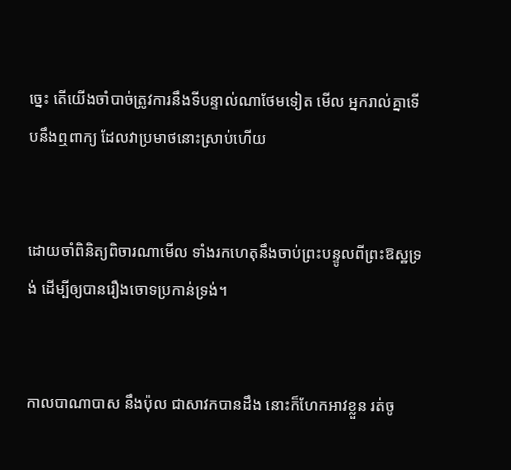ច្នេះ តើយើងចាំបាច់ត្រូវការនឹងទីបន្ទាល់ណាថែមទៀត មើល អ្នករាល់គ្នាទើបនឹងឮពាក្យ ដែលវាប្រមាថនោះស្រាប់ហើយ


ដោយចាំពិនិត្យពិចារណាមើល ទាំងរកហេតុនឹងចាប់ព្រះ‌បន្ទូលពីព្រះ‌ឱស្ឋទ្រង់ ដើម្បីឲ្យបានរឿងចោទប្រកាន់ទ្រង់។


កាលបា‌ណា‌បាស នឹងប៉ុល ជាសាវកបានដឹង នោះក៏ហែកអាវខ្លួន រត់ចូ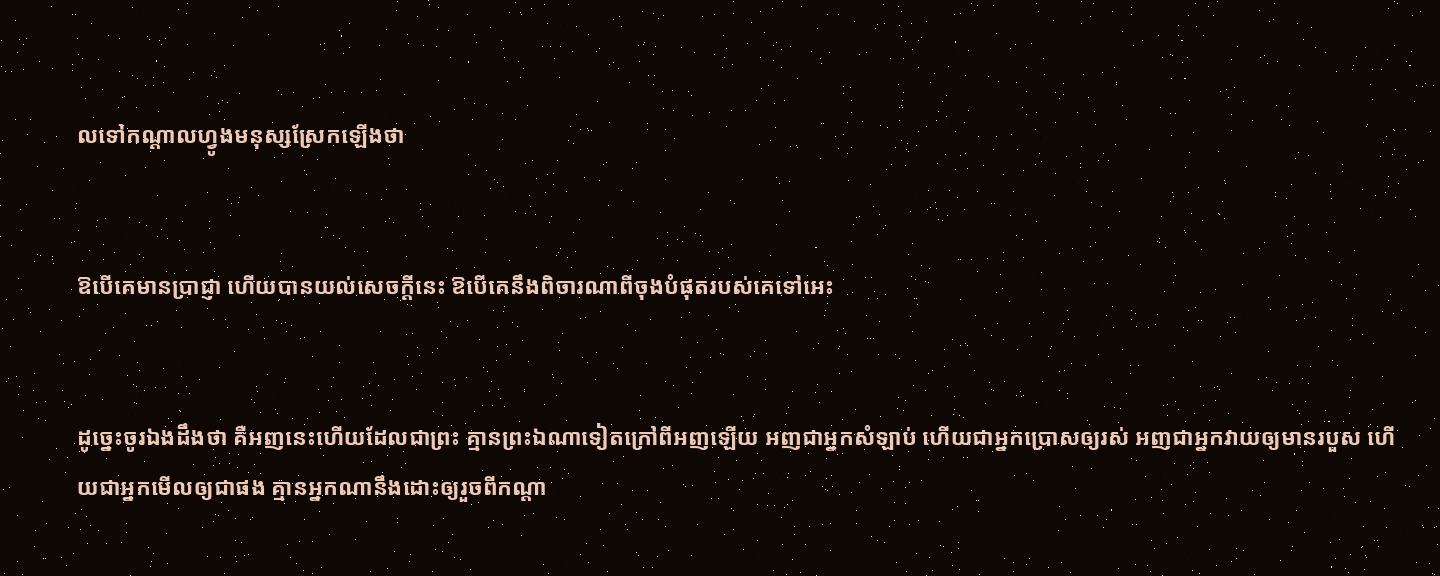លទៅកណ្តាលហ្វូងមនុស្សស្រែកឡើងថា


ឱបើគេមានប្រាជ្ញា ហើយបានយល់សេចក្ដីនេះ ឱបើគេនឹងពិចារណាពីចុងបំផុតរបស់គេទៅអេះ


ដូច្នេះចូរឯងដឹងថា គឺអញនេះហើយដែលជាព្រះ គ្មានព្រះឯណាទៀតក្រៅពីអញឡើយ អញជាអ្នកសំឡាប់ ហើយជាអ្នកប្រោសឲ្យរស់ អញជាអ្នកវាយឲ្យមានរបួស ហើយជាអ្នកមើលឲ្យជាផង គ្មានអ្នកណានឹងដោះឲ្យរួចពីកណ្តា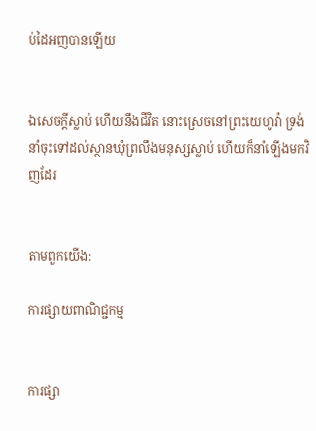ប់ដៃអញបានឡើយ


ឯសេចក្ដីស្លាប់ ហើយនឹងជីវិត នោះស្រេចនៅព្រះ‌យេហូវ៉ា ទ្រង់នាំចុះទៅដល់ស្ថានឃុំព្រលឹងមនុស្សស្លាប់ ហើយក៏នាំឡើងមកវិញដែរ


តាមពួកយើង:

ការផ្សាយពាណិជ្ជកម្ម


ការផ្សា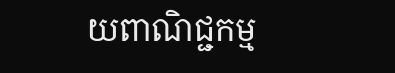យពាណិជ្ជកម្ម